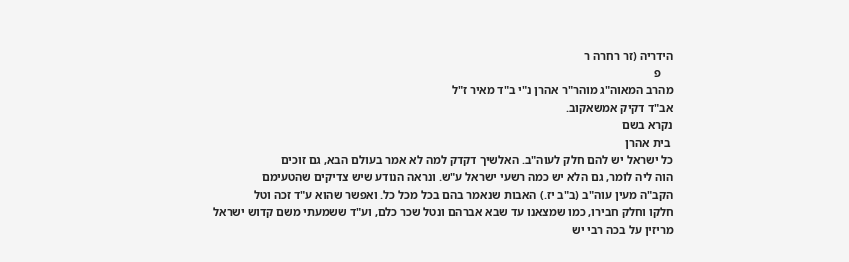הידריה (זר רחרה ר
    פ
מהרב המאוה"ג מוהר"ר אהרן נ"י ב"ד מאיר ז"ל
אב"ד דקיק אמשאקוב.
נקרא בשם
 בית אהרן
כל ישראל יש להם חלק לעוה"ב. האלשיך דקדק למה לא אמר בעולם הבא, גם זוכים
הוה ליה לומר, גם הלא יש כמה רשעי ישראל ע"ש. ונראה הנודע שיש צדיקים שהטעימם
הקב"ה מעין עוה"ב (ב"ב יז.) האבות שנאמר בהם בכל מכל כל. ואפשר שהוא ע"ד זכה וטל
חלקו וחלק חבירו, כמו שמצאנו עד שבא אברהם ונטל שכר כלם, וע"ד ששמעתי משם קדוש ישראל
מריזין על בכה רבי יש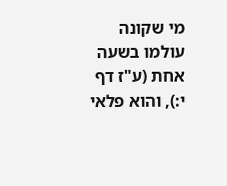מי שקונה עולמו בשעה אחת (ע"ז דף י:), והוא פלאי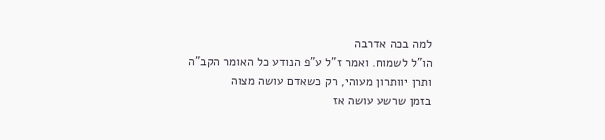למה בכה אדרבה
הו"ל לשמוח. ואמר ז"ל ע"פ הנודע כל האומר הקב"ה ותרן יוותרון מעוהי, רק כשאדם עושה מצוה
בזמן שרשע עושה אז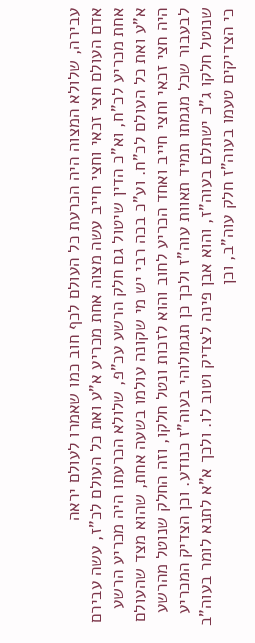עבירה, שלולא המצוה היה הכרעת כל העולם לכף חוב כמו שאמרו לעולם יראה
אדם העולם חצי זכאי וחצי חייב עשה מצוה אחת מכריע א"ע ואת כל העולם לכ"ז, עשה עבירם
אחת מכריע לכ"ח, וא"כ הדין שיטול גם חלק הרשע עכ"פ, שלולא הכרעתו היה מכריע הרשע
א"ע ואת כל העולם לכ"ח. וע"כ בכה רבי יש מי שקונה עולמו בשעה אחת, שהוא מצד שהעולם
היה חצי זכאי וחצי חייב ואחד הכריע לחוב והוא לזכות ונטל חלקו, וזה החלק שנוטל מהרשע
לבעבור שכל מגמתו תמיד תאוות עוה"ז ולכך כן תגמולוהי בעוה"ז כנודע. וכן הצדיק המכריע
שנוטל חלקו ג"כ ישתלם בעוה"ז, והוא אבן פינה לצדיק וטוב לו. ולכך א"א לתנא לומר בעוה"ב
כי הצדיקים טעמו בעוה"ז חלק עוה"ב, וכן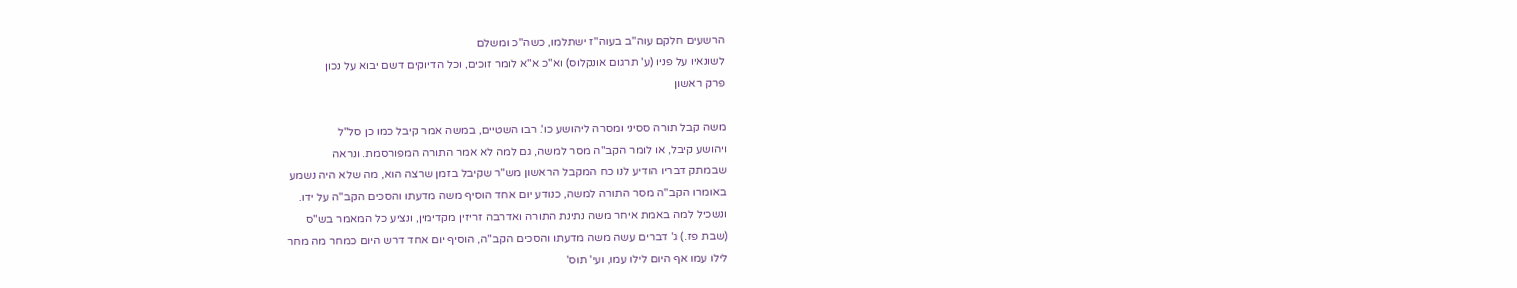הרשעים חלקם עוה"ב בעוה"ז ישתלמו, כשה"כ ומשלם
לשונאיו על פניו (ע' תרגום אונקלוס) וא"כ א"א לומר זוכים, וכל הדיוקים דשם יבוא על נכון
פרק ראשון

משה קבל תורה ססיני ומסרה ליהושע כו'. רבו השטיים, במשה אמר קיבל כמו כן סל"ל
ויהושע קיבל, או לומר הקב"ה מסר למשה, גם למה לא אמר התורה המפורסמת. ונראה
שבמתק דבריו הודיע לנו כח המקבל הראשון מש"ר שקיבל בזמן שרצה הוא, מה שלא היה נשמע
באומרו הקב"ה מסר התורה למשה, כנודע יום אחד הוסיף משה מדעתו והסכים הקב"ה על ידו.
ונשכיל למה באמת איחר משה נתינת התורה ואדרבה זריזין מקדימין, ונציע כל המאמר בש"ס
(שבת פז.) ג' דברים עשה משה מדעתו והסכים הקב"ה, הוסיף יום אחד דרש היום כמחר מה מחר
לילו עמו אף היום לילו עמו, ועי' תוס'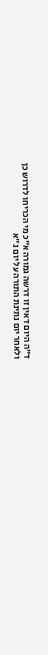ד"ה היום דאין זו דרשה גמורה א"כ מי הכריחו לדרוש כן
ולאחר יום נתינת התורה על יום נ"א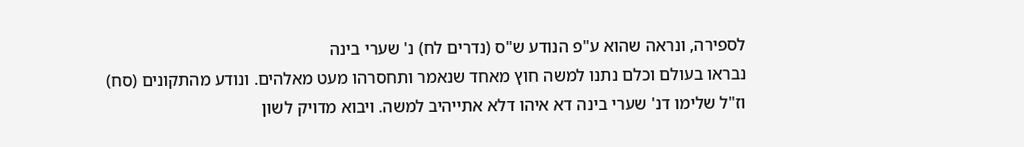לספירה, ונראה שהוא ע"פ הנודע ש"ס (נדרים לח) נ' שערי בינה
נבראו בעולם וכלם נתנו למשה חוץ מאחד שנאמר ותחסרהו מעט מאלהים. ונודע מהתקונים (סח)
וז"ל שלימו דנ' שערי בינה דא איהו דלא אתייהיב למשה. ויבוא מדויק לשון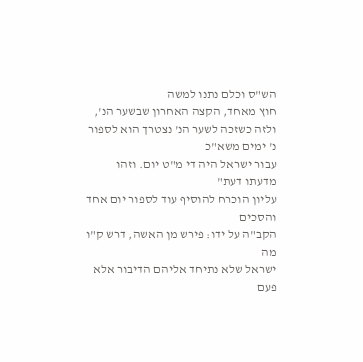הש"ס וכלם נתנו למשה
חוץ מאחד, הקצה האחרון שבשער הנ', ולזה כשזכה לשער הנ' נצטרך הוא לספור נ' ימים משא"כ
עבור ישראל היה די מ"ט יום. וזהו מדעתו דעת"
עליון הוכרח להוסיף עוד לספור יום אחד והסכים
הקב"ה על ידו: פירש מן האשה, דרש ק"ו מה
ישראל שלא נתיחד אליהם הדיבור אלא פעם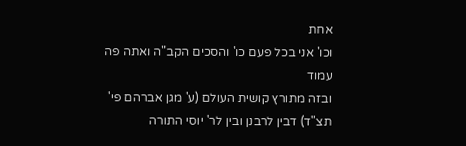אחת
וכו' אני בכל פעם כו' והסכים הקב"ה ואתה פה
עמוד
ובזה מתורץ קושית העולם (ע' מגן אברהם פי'
תצ"ד) דבין לרבנן ובין לר' יוסי התורה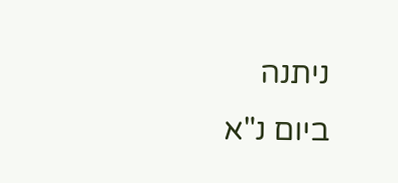ניתנה
ביום נ"א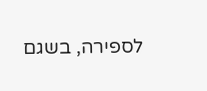לספירה, בשגם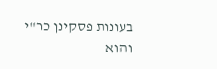בעונות פסקינן כר"י
והוא